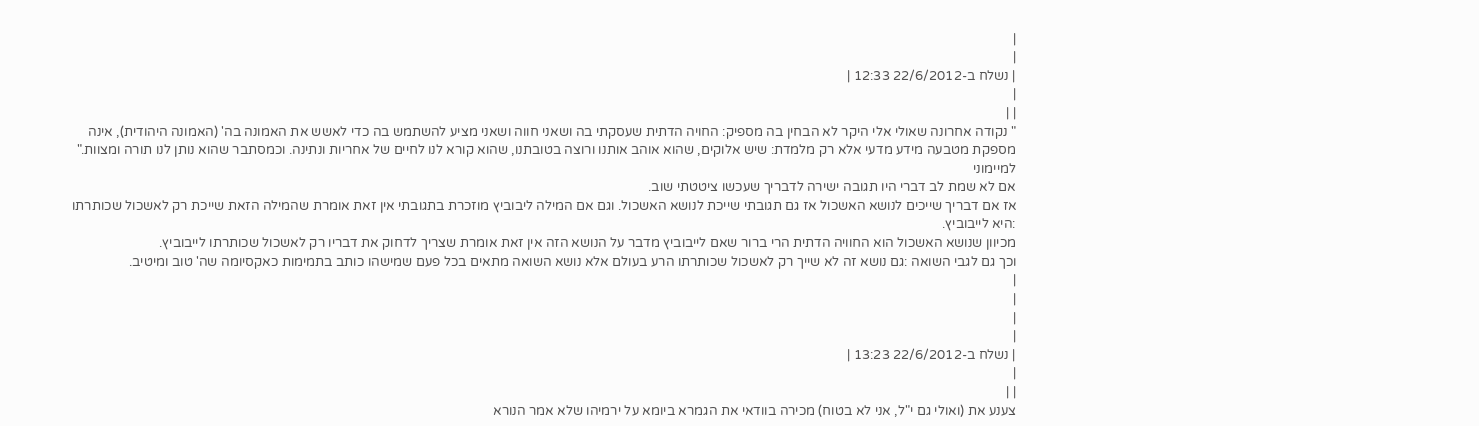|
|
| נשלח ב-22/6/2012 12:33 |
|
| |
" נקודה אחרונה שאולי אלי היקר לא הבחין בה מספיק: החויה הדתית שעסקתי בה ושאני חווה ושאני מציע להשתמש בה כדי לאשש את האמונה בה' (האמונה היהודית), אינה מספקת מטבעה מידע מדעי אלא רק מלמדת: שיש אלוקים, שהוא אוהב אותנו ורוצה בטובתנו, שהוא קורא לנו לחיים של אחריות ונתינה. וכמסתבר שהוא נותן לנו תורה ומצוות."
למיימוני
אם לא שמת לב דברי היו תגובה ישירה לדבריך שעכשו ציטטתי שוב.
אז אם דבריך שייכים לנושא האשכול אז גם תגובתי שייכת לנושא האשכול. וגם אם המילה ליבוביץ מוזכרת בתגובתי אין זאת אומרת שהמילה הזאת שייכת רק לאשכול שכותרתו :היא לייבוביץ.
מכיוון שנושא האשכול הוא החוויה הדתית הרי ברור שאם לייבוביץ מדבר על הנושא הזה אין זאת אומרת שצריך לדחוק את דבריו רק לאשכול שכותרתו לייבוביץ.
וכך גם לגבי השואה :גם נושא זה לא שייך רק לאשכול שכותרתו הרע בעולם אלא נושא השואה מתאים בכל פעם שמישהו כותב בתמימות כאקסיומה שה' טוב ומיטיב.
|
|
|
|
| נשלח ב-22/6/2012 13:23 |
|
| |
צענע את (ואולי גם י"ל, אני לא בטוח) מכירה בוודאי את הגמרא ביומא על ירמיהו שלא אמר הנורא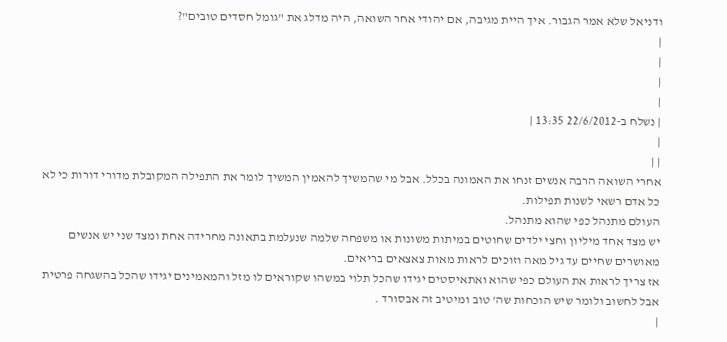ודניאל שלא אמר הגבור. איך היית מגיבה, אם יהודי אחר השואה, היה מדלג את "גומל חסדים טובים"?
|
|
|
|
| נשלח ב-22/6/2012 13:35 |
|
| |
אחרי השואה הרבה אנשים זנחו את האמונה בכלל. אבל מי שהמשיך להאמין המשיך לומר את התפילה המקובלת מדורי דורות כי לא כל אדם רשאי לשנות תפילות.
העולם מתנהל כפי שהוא מתנהל.
יש מצד אחד מיליון וחצי ילדים שחוטים במיתות משונות או משפחה שלמה שנעלמת בתאונה מחרידה אחת ומצד שני יש אנשים מאושרים שחיים עד גיל מאה וזוכים לראות מאות צאצאים בריאים.
אז צריך לראות את העולם כפי שהוא ואתאיסטים יגידו שהכל תלוי במשהו שקוראים לו מזל והמאמינים יגידו שהכל בהשגחה פרטית אבל לחשוב ולומר שיש הוכחות שה' טוב ומיטיב זה אבסורד .
|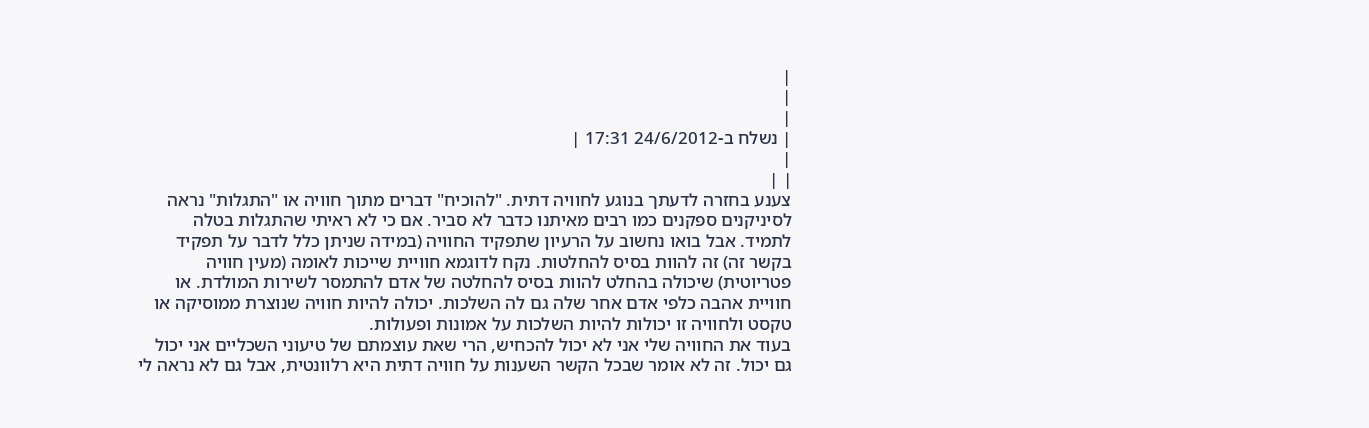|
|
|
| נשלח ב-24/6/2012 17:31 |
|
| |
צענע בחזרה לדעתך בנוגע לחוויה דתית. "להוכיח" דברים מתוך חוויה או "התגלות" נראה לסיניקנים ספקנים כמו רבים מאיתנו כדבר לא סביר. אם כי לא ראיתי שהתגלות בטלה לתמיד. אבל בואו נחשוב על הרעיון שתפקיד החוויה (במידה שניתן כלל לדבר על תפקיד בקשר זה) זה להוות בסיס להחלטות. נקח לדוגמא חוויית שייכות לאומה (מעין חוויה פטריוטית) שיכולה בהחלט להוות בסיס להחלטה של אדם להתמסר לשירות המולדת. או חוויית אהבה כלפי אדם אחר שלה גם לה השלכות. יכולה להיות חוויה שנוצרת ממוסיקה או טקסט ולחוויה זו יכולות להיות השלכות על אמונות ופעולות.
בעוד את החוויה שלי אני לא יכול להכחיש, הרי שאת עוצמתם של טיעוני השכליים אני יכול גם יכול. זה לא אומר שבכל הקשר השענות על חוויה דתית היא רלוונטית, אבל גם לא נראה לי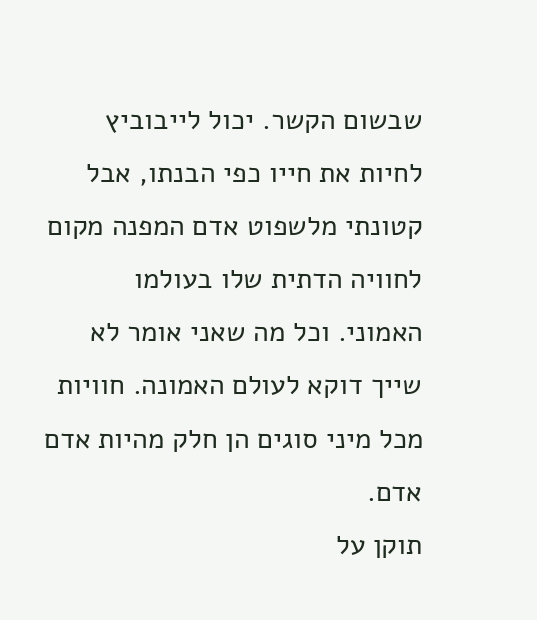שבשום הקשר. יכול לייבוביץ לחיות את חייו כפי הבנתו, אבל קטונתי מלשפוט אדם המפנה מקום לחוויה הדתית שלו בעולמו האמוני. וכל מה שאני אומר לא שייך דוקא לעולם האמונה. חוויות מכל מיני סוגים הן חלק מהיות אדם אדם.
תוקן על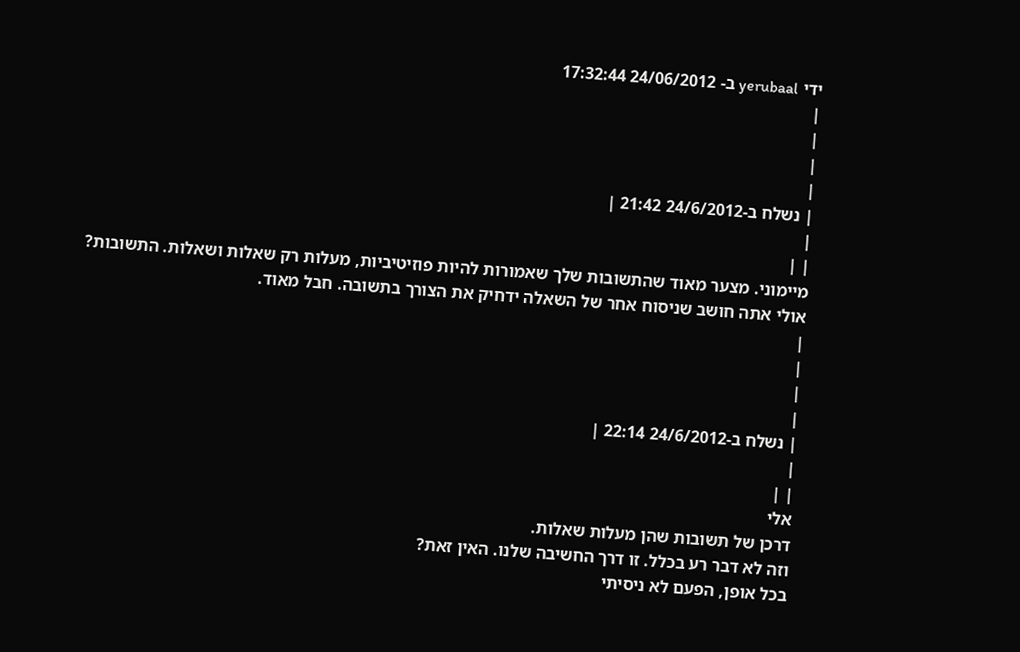ידי yerubaal ב- 24/06/2012 17:32:44
|
|
|
|
| נשלח ב-24/6/2012 21:42 |
|
| |
מיימוני. מצער מאוד שהתשובות שלך שאמורות להיות פוזיטיביות, מעלות רק שאלות ושאלות. התשובות?
אולי אתה חושב שניסוח אחר של השאלה ידחיק את הצורך בתשובה. חבל מאוד.
|
|
|
|
| נשלח ב-24/6/2012 22:14 |
|
| |
אלי
דרכן של תשובות שהן מעלות שאלות.
וזה לא דבר רע בכלל. זו דרך החשיבה שלנו. האין זאת?
בכל אופן, הפעם לא ניסיתי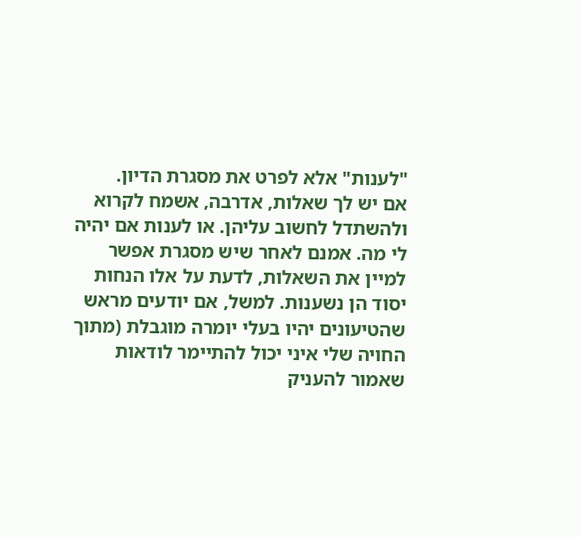"לענות" אלא לפרט את מסגרת הדיון.
אם יש לך שאלות, אדרבה, אשמח לקרוא ולהשתדל לחשוב עליהן. או לענות אם יהיה לי מה. אמנם לאחר שיש מסגרת אפשר למיין את השאלות, לדעת על אלו הנחות יסוד הן נשענות. למשל, אם יודעים מראש שהטיעונים יהיו בעלי יומרה מוגבלת (מתוך החויה שלי איני יכול להתיימר לודאות שאמור להעניק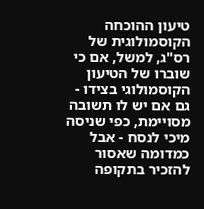טיעון ההוכחה הקוסמולוגית של רס"ג, למשל, אם כי שוברו של הטיעון הקוסמולוגי בצידו - גם אם יש לו תשובה מסויימת, כפי שניסה מיכי לנסח - אבל כמדומה שאסור להזכיר בתקופה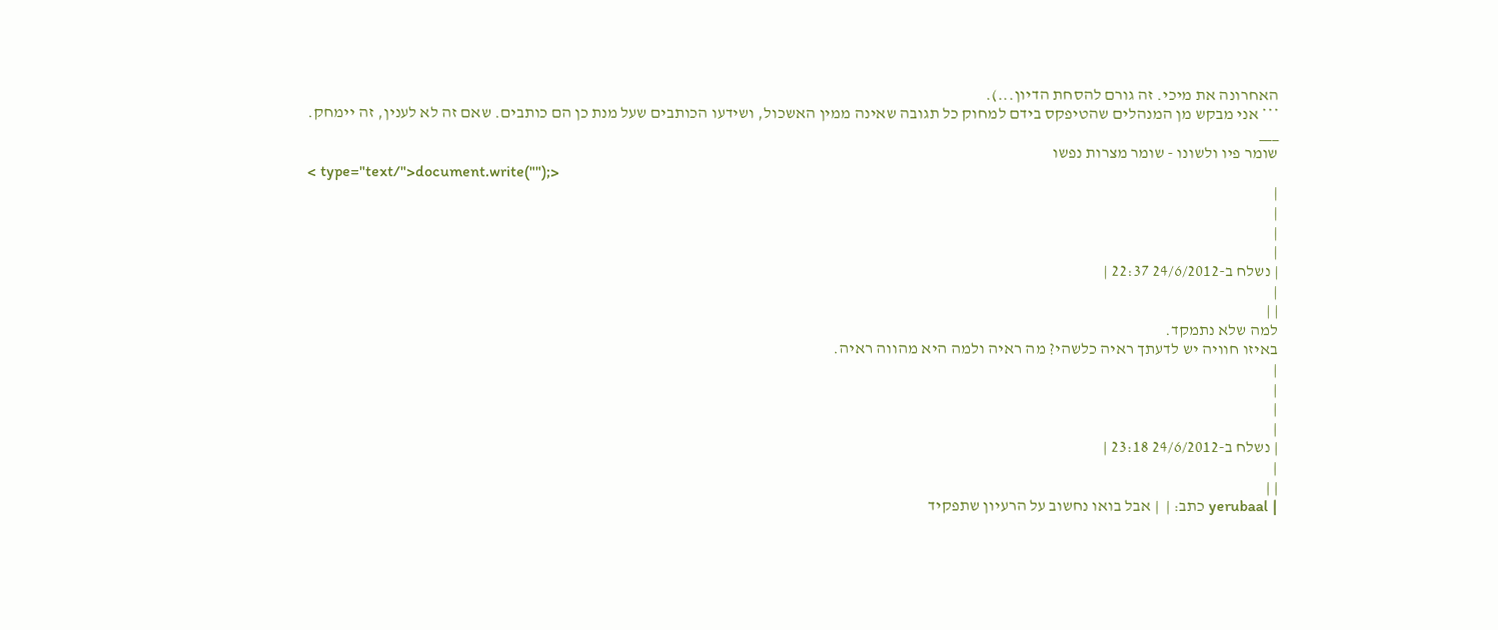האחרונה את מיכי. זה גורם להסחת הדיון...).
*** אני מבקש מן המנהלים שהטיפקס בידם למחוק כל תגובה שאינה ממין האשכול, ושידעו הכותבים שעל מנת כן הם כותבים. שאם זה לא לענין, זה יימחק.
___
שומר פיו ולשונו - שומר מצרות נפשו
< type="text/">document.write("");>
|
|
|
|
| נשלח ב-24/6/2012 22:37 |
|
| |
למה שלא נתמקד.
באיזו חוויה יש לדעתך ראיה כלשהי? מה ראיה ולמה היא מהווה ראיה.
|
|
|
|
| נשלח ב-24/6/2012 23:18 |
|
| |
| yerubaal כתב: |  | אבל בואו נחשוב על הרעיון שתפקיד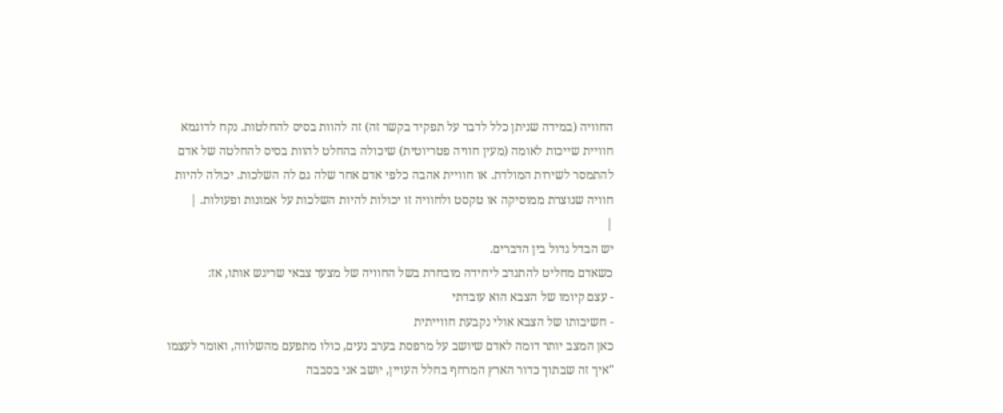החוויה (במידה שניתן כלל לדבר על תפקיד בקשר זה) זה להוות בסיס להחלטות. נקח לדוגמא חוויית שייכות לאומה (מעין חוויה פטריוטית) שיכולה בהחלט להוות בסיס להחלטה של אדם להתמסר לשירות המולדת. או חוויית אהבה כלפי אדם אחר שלה גם לה השלכות. יכולה להיות חוויה שנוצרת ממוסיקה או טקסט ולחוויה זו יכולות להיות השלכות על אמונות ופעולות. |
|
יש הבדל גדול בין הדברים.
כשאדם מחליט להתנדב ליחידה מובחרת בשל החוויה של מצעד צבאי שריגש אותו, אז:
- עצם קיומו של הצבא הוא עובדתי
- חשיבותו של הצבא אולי נקבעת חווייתית
כאן המצב יותר דומה לאדם שיושב על מרפסת בערב נעים, כולו מתפעם מהשלווה, ואומר לעצמו "איך זה שבתוך כדור הארץ המרחף בחלל העויין, יושב אני בסבבה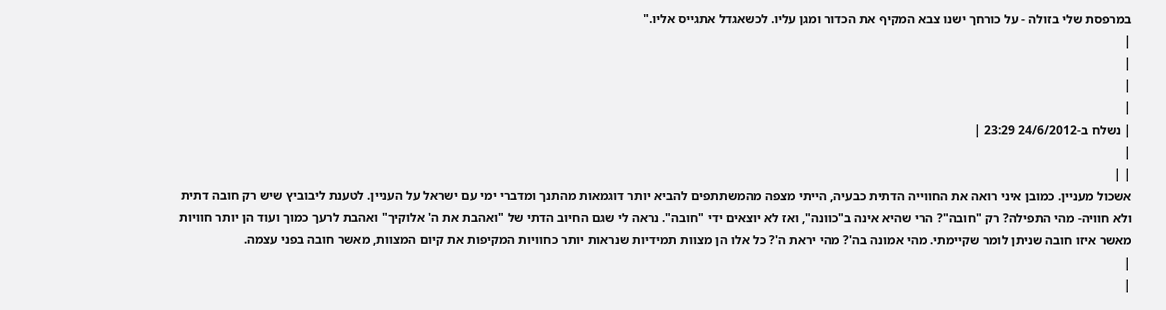במרפסת שלי בזולה - על כורחך ישנו צבא המקיף את הכדור ומגן עליו. לכשאגדל אתגייס אליו."
|
|
|
|
| נשלח ב-24/6/2012 23:29 |
|
| |
אשכול מעניין. כמובן איני רואה את החווייה הדתית כבעיה, הייתי מצפה מהמשתתפים להביא יותר דוגמאות מהתנך ומדברי ימי עם ישראל על העניין. לטענת ליבוביץ שיש רק חובה דתית ולא חוויה- מהי התפילה? רק "חובה"? הרי שהיא אינה ב"כוונה", ואז לא יוצאים ידי "חובה". נראה לי שגם החיוב הדתי של "ואהבת את ה' אלוקיך" ואהבת לרעך כמוך ועוד הן יותר חוויות מאשר איזו חובה שניתן לומר שקיימתי. מהי אמונה בה'? מהי יראת ה'? כל אלו הן מצוות תמידיות שנראות יותר כחוויות המקיפות את קיום המצוות, מאשר חובה בפני עצמה.
|
|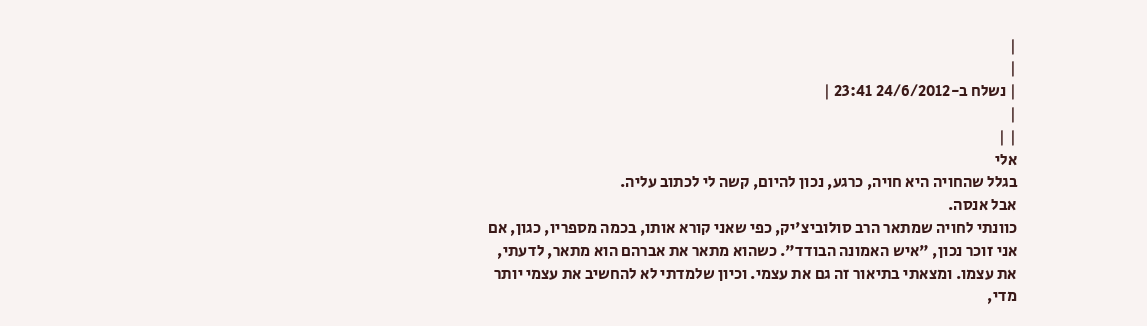|
|
| נשלח ב-24/6/2012 23:41 |
|
| |
אלי
בגלל שהחויה היא חויה, כרגע, נכון להיום, קשה לי לכתוב עליה.
אבל אנסה.
כוונתי לחויה שמתאר הרב סולוביצ'יק, כפי שאני קורא אותו, בכמה מספריו, כגון, אם אני זוכר נכון, "איש האמונה הבודד". כשהוא מתאר את אברהם הוא מתאר, לדעתי, את עצמו. ומצאתי בתיאור זה גם את עצמי. וכיון שלמדתי לא להחשיב את עצמי יותר מדי,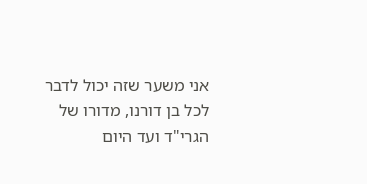אני משער שזה יכול לדבר לכל בן דורנו, מדורו של הגרי"ד ועד היום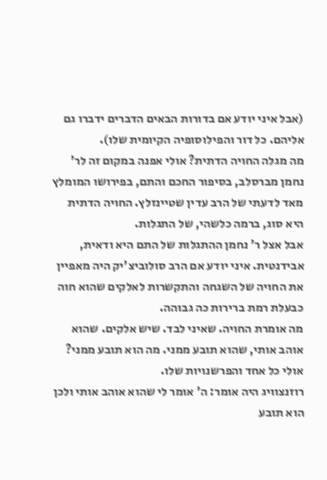(אבל איני יודע אם בדורות הבאים הדברים ידברו גם אליהם. כל דור והפילוסופיה הקיומית שלו).
מה מגלה החויה הדתית? אולי אפנה במקום זה לר' נחמן מברסלב, בסיפור החכם והתם, בפירושו המומלץ מאד לדעתי של הרב עדין שטיינזלץ. החויה הדתית היא סוג, ברמה כלשהי, של התגלות.
אבל אצל ר' נחמן ההתגלות של התם היא ודאית, אבידנטית. איני יודע אם הרב סולוביצ'יק היה מאפיין את החויה של השגחה והתקשרות לאלקים שהוא חוה כבעלת רמת ברירות כה גבוהה.
מה אומרת החויה. שאיני לבד. שיש אלקים. שהוא אוהב אותי, שהוא תובע ממני. מה הוא תובע ממני? אולי כל אחד והפרשנויות שלו.
רוזנצוויג היה אומר: ה' אומר לי שהוא אוהב אותי ולכן הוא תובע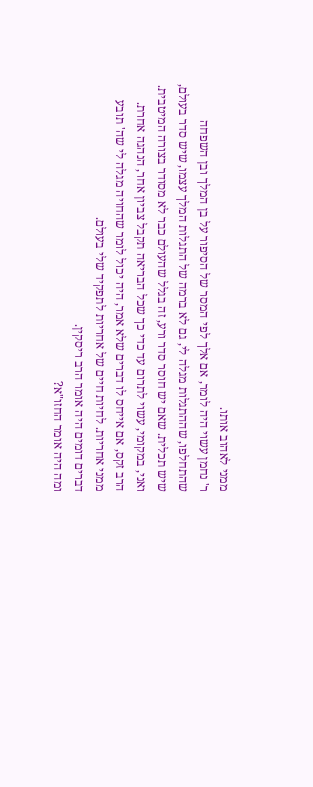ממני לאהוב אותו.
ר' נחמן עשוי היה לומר, אם אלך לפי המסר של הסיפור על בן המלך ובן השפחה שהתחלפו, שההתגלות מגלה לי, גם לא ברמה של התגלות המלך עצמו, שיש סדר בעולם, שיש תכלית. שאם יש חוסר סדר ורע, זה בגלל שהעולם כבר לא מסודר בצורה המיטבית. ואני, במקומי, עשוי לתרום עד כדי כך שכל הבריאה תקבל צביון אחר, הנהגה אחרת.
הרב זקס, אם אייחס לו דברים שלא אמר, היה יכול לומר שהחויה מגלה לי שה' תובע ממני אחריות. לחיות חיים של אחריות לתפקיד שלי בעולם.
דברים דומים היה אומר הרב ריסקין.
ומה היה אומר החזו"א?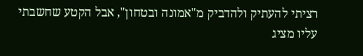רציתי להעתיק ולהדביק מ"אמונה ובטחון", אבל הקטע שחשבתי עליו מציג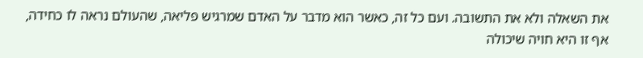את השאלה ולא את התשובה. ועם כל זה, כאשר הוא מדבר על האדם שמרגיש פליאה, שהעולם נראה לו כחידה, אף זו היא חויה שיכולה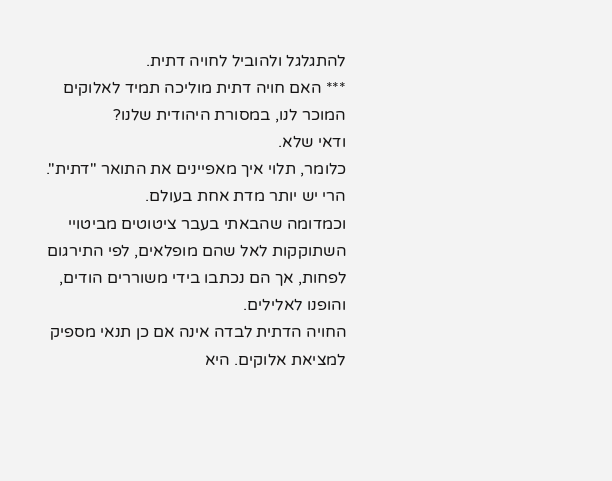להתגלגל ולהוביל לחויה דתית.
*** האם חויה דתית מוליכה תמיד לאלוקים המוכר לנו, במסורת היהודית שלנו?
ודאי שלא.
כלומר, תלוי איך מאפיינים את התואר "דתית". הרי יש יותר מדת אחת בעולם.
וכמדומה שהבאתי בעבר ציטוטים מביטויי השתוקקות לאל שהם מופלאים, לפי התירגום לפחות, אך הם נכתבו בידי משוררים הודים, והופנו לאלילים.
החויה הדתית לבדה אינה אם כן תנאי מספיק למציאת אלוקים. היא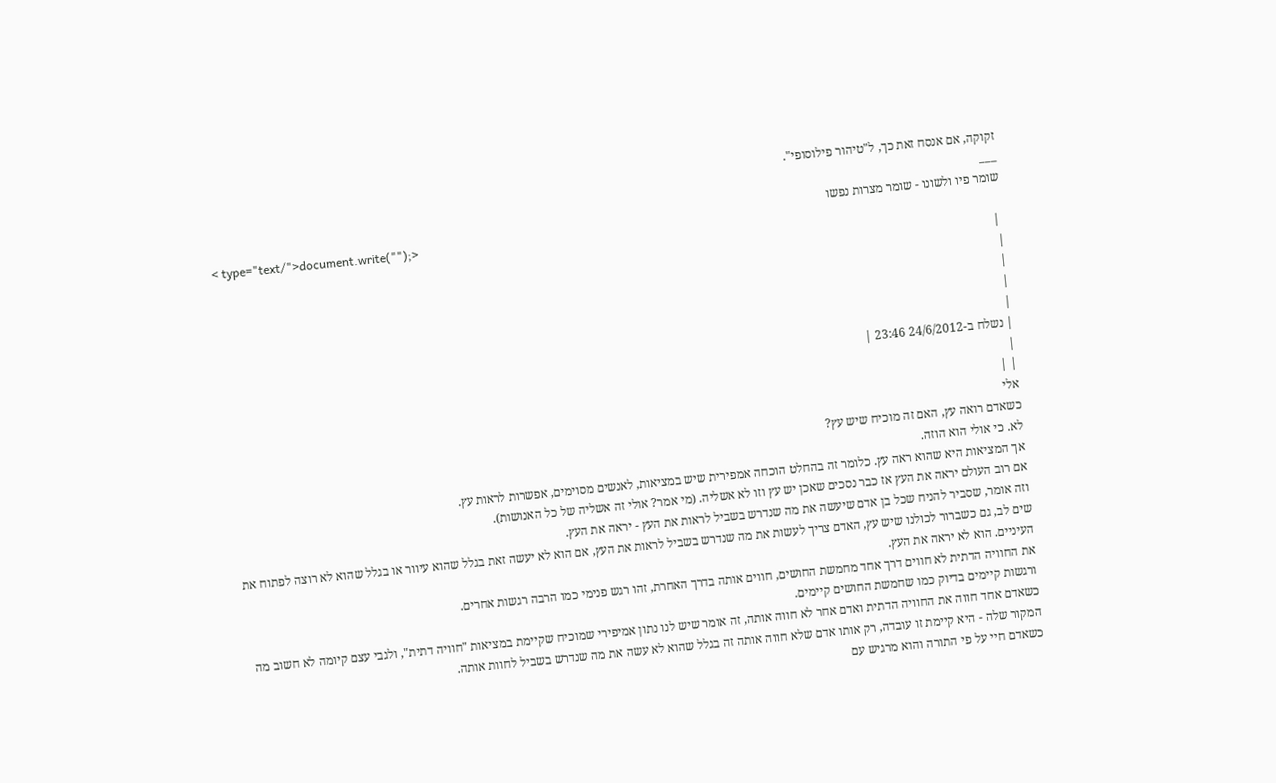זקוקה, אם אנסח זאת כך, ל"טיהור פילוסופי".
___
שומר פיו ולשונו - שומר מצרות נפשו
< type="text/">document.write("");>
 |
|
|
|
|
| נשלח ב-24/6/2012 23:46 |
|
| |
אלי
כשאדם רואה עץ, האם זה מוכיח שיש עץ?
לא. כי אולי הוא הוזה.
אך המציאות היא שהוא ראה עץ. כלומר זה בהחלט הוכחה אמפירית שיש במציאות, לאנשים מסוימים, אפשרות לראות עץ.
אם רוב העולם יראה את העץ אז כבר נסכים שאכן יש עץ וזו לא אשליה. (מי אמר? אולי זה אשליה של כל האנושות).
וזה אומר, שסביר להניח שכל בן אדם שיעשה את מה שנדרש בשביל לראות את העץ - יראה את העץ.
שים לב, גם כשברור לכולנו שיש עץ, האדם צריך לעשות את מה שנדרש בשביל לראות את העץ, אם הוא לא יעשה זאת בגלל שהוא עיוור או בגלל שהוא לא רוצה לפתוח את העיניים. הוא לא יראה את העץ.
את החוויה הדתית לא חווים דרך אחד מחמשת החושים, חווים אותה בדרך האחרת, זהו רגש פנימי כמו הרבה רגשות אחרים.
ורגשות קיימים בדיוק כמו שחמשת החושים קיימים.
כשאדם אחד חווה את החוויה הדתית ואדם אחר לא חווה אותה, זה אומר שיש לנו נתון אמיפירי שמוכיח שקיימת במציאות "חוויה דתית", ולגבי עצם קיומה לא חשוב מה המקור שלה - היא קיימת זו עובדה, רק אותו אדם שלא חווה אותה זה בגלל שהוא לא עשה את מה שנדרש בשביל לחוות אותה.
כשאדם חיי על פי התורה והוא מרגיש עם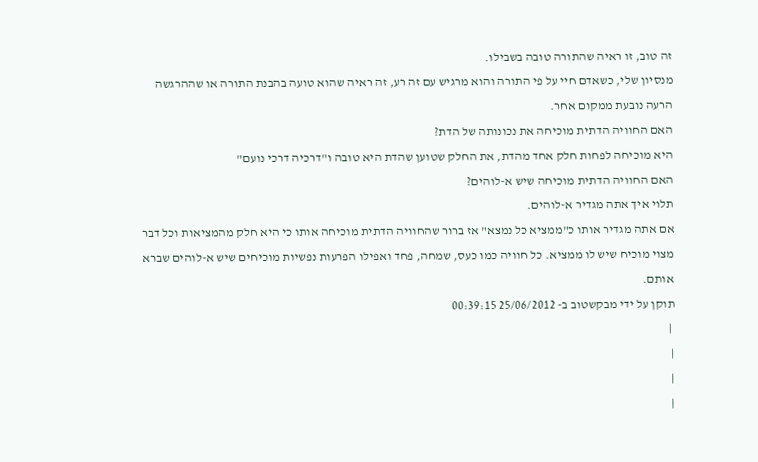זה טוב, זו ראיה שהתורה טובה בשבילו.
מנסיון שלי, כשאדם חיי על פי התורה והוא מרגיש עם זה רע, זה ראיה שהוא טועה בהבנת התורה או שההרגשה הרעה נובעת ממקום אחר.
האם החוויה הדתית מוכיחה את נכונותה של הדת?
היא מוכיחה לפחות חלק אחד מהדת, את החלק שטוען שהדת היא טובה ו"דרכיה דרכי נועם"
האם החוויה הדתית מוכיחה שיש א-לוהים?
תלוי איך אתה מגדיר א-לוהים.
אם אתה מגדיר אותו כ"ממציא כל נמצא" אז ברור שהחוויה הדתית מוכיחה אותו כי היא חלק מהמציאות וכל דבר מצוי מוכיח שיש לו ממציא. כל חוויה כמו כעס, שמחה, פחד ואפילו הפרעות נפשיות מוכיחים שיש א-לוהים שברא אותם.
תוקן על ידי מבקשטוב ב- 25/06/2012 00:39:15
 |
|
|
|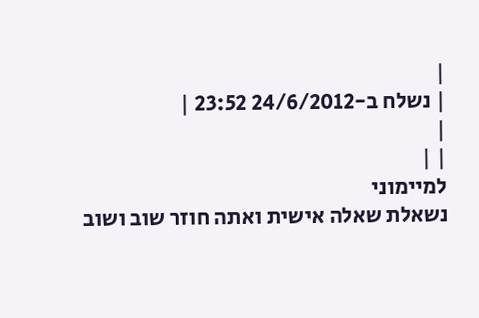|
| נשלח ב-24/6/2012 23:52 |
|
| |
למיימוני
נשאלת שאלה אישית ואתה חוזר שוב ושוב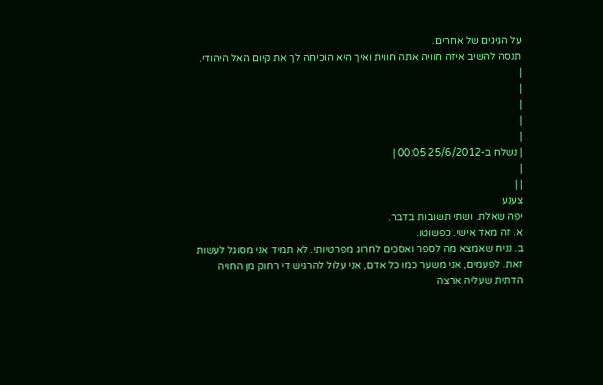על הגיגים של אחרים.
תנסה להשיב איזה חוויה אתה חווית ואיך היא הוכיחה לך את קיום האל היהודי.
|
|
|
|
|
| נשלח ב-25/6/2012 00:05 |
|
| |
צענע
יפה שאלת. ושתי תשובות בדבר.
א. זה מאד אישי. כפשוטו.
ב. נניח שאמצא מה לספר ואסכים לחרוג מפרטיותי. לא תמיד אני מסוגל לעשות זאת. לפעמים, אני משער כמו כל אדם, אני עלול להרגיש די רחוק מן החויה הדתית שעליה ארצה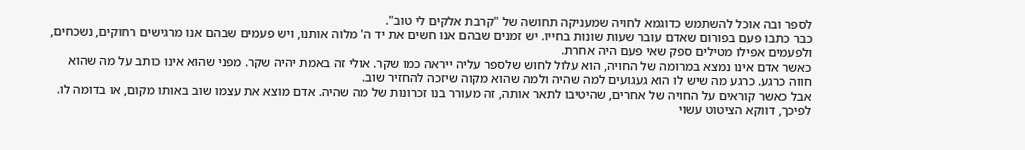לספר ובה אוכל להשתמש כדוגמא לחויה שמעניקה תחושה של "קרבת אלקים לי טוב".
כבר כתבו פעם בפורום שאדם עובר שעות שונות בחייו. יש זמנים שבהם אנו חשים את יד ה' מלוה אותנו, ויש פעמים שבהם אנו מרגישים רחוקים, נשכחים, ולפעמים אפילו מטילים ספק שאי פעם היה אחרת.
כאשר אדם אינו נמצא במרומה של החויה, הוא עלול לחוש שלספר עליה ייראה כמו שקר. אולי זה באמת יהיה שקר. מפני שהוא אינו כותב על מה שהוא חווה כרגע. כרגע מה שיש לו הוא געגועים למה שהיה ולמה שהוא מקוה שיזכה להחזיר שוב.
אבל כאשר קוראים על החויה של אחרים, שהיטיבו לתאר אותה, זה מעורר בנו זכרונות של מה שהיה. אדם מוצא את עצמו שוב באותו מקום, או בדומה לו.
לפיכך, דווקא הציטוט עשוי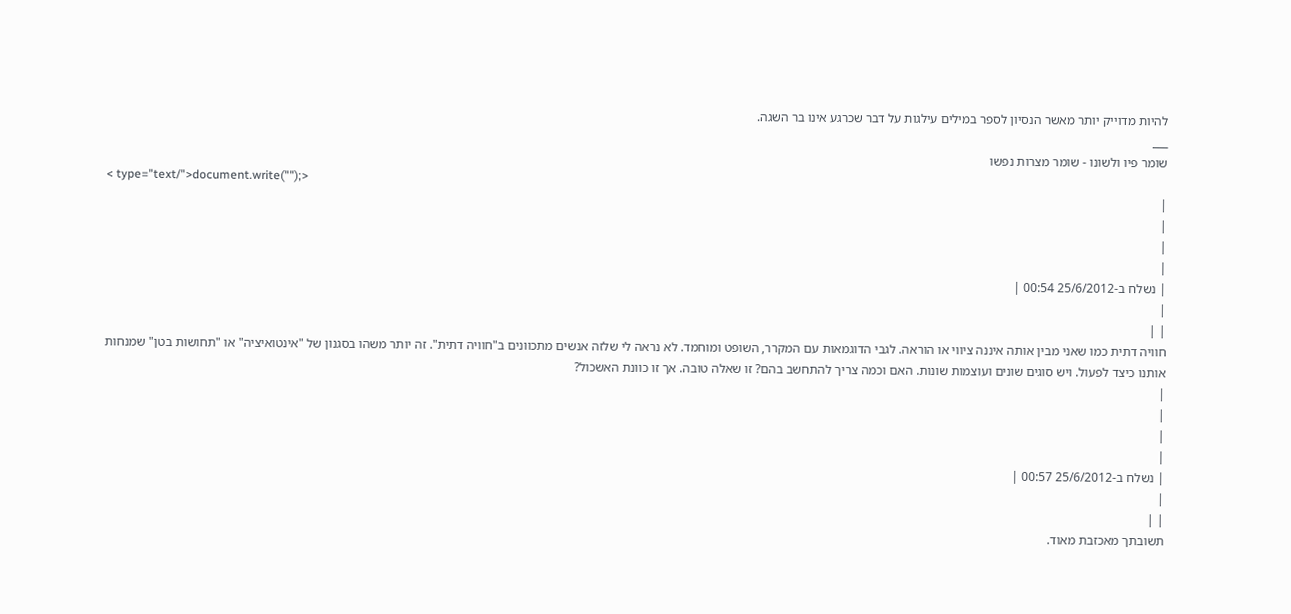להיות מדוייק יותר מאשר הנסיון לספר במילים עילגות על דבר שכרגע אינו בר השגה.
___
שומר פיו ולשונו - שומר מצרות נפשו
< type="text/">document.write("");>
|
|
|
|
| נשלח ב-25/6/2012 00:54 |
|
| |
חוויה דתית כמו שאני מבין אותה איננה ציווי או הוראה. לגבי הדוגמאות עם המקרר, השופט ומוחמד. לא נראה לי שלזה אנשים מתכוונים ב"חוויה דתית". זה יותר משהו בסגנון של "אינטואיציה" או "תחושות בטן" שמנחות אותנו כיצד לפעול. ויש סוגים שונים ועוצמות שונות. האם וכמה צריך להתחשב בהם? זו שאלה טובה. אך זו כוונת האשכול?
|
|
|
|
| נשלח ב-25/6/2012 00:57 |
|
| |
תשובתך מאכזבת מאוד.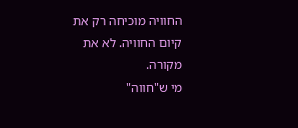החוויה מוכיחה רק את קיום החוויה. לא את מקורה.
מי ש"חווה"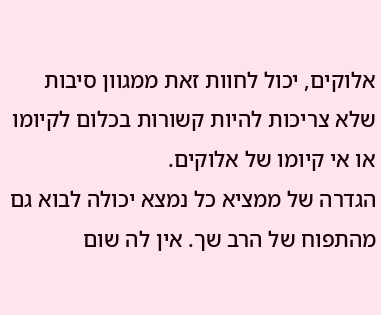אלוקים, יכול לחוות זאת ממגוון סיבות שלא צריכות להיות קשורות בכלום לקיומו או אי קיומו של אלוקים.
הגדרה של ממציא כל נמצא יכולה לבוא גם מהתפוח של הרב שך. אין לה שום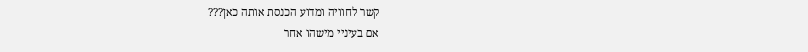קשר לחוויה ומדוע הכנסת אותה כאן???
אם בעיניי מישהו אחר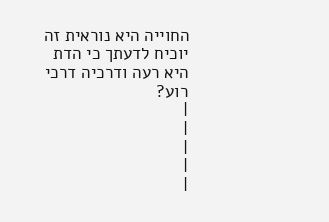החוייה היא נוראית זה יוכיח לדעתך כי הדת היא רעה ודרכיה דרכי רוע?
|
|
|
|
|